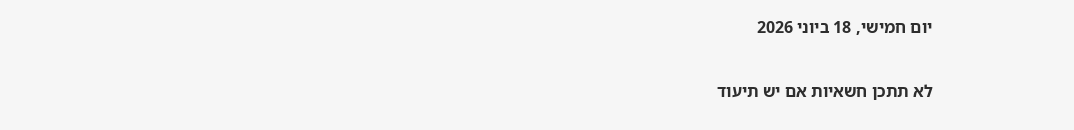יום חמישי, 18 ביוני 2026

לא תתכן חשאיות אם יש תיעוד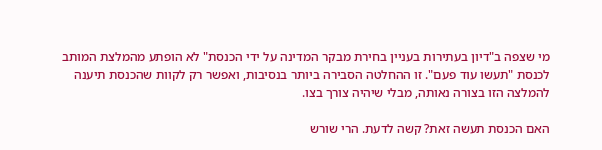מי שצפה ב"דיון בעתירות בעניין בחירת מבקר המדינה על ידי הכנסת" לא הופתע מהמלצת המותב לכנסת "תעשו עוד פעם". זו ההחלטה הסבירה ביותר בנסיבות, ואפשר רק לקוות שהכנסת תיענה להמלצה הזו בצורה נאותה, מבלי שיהיה צורך בצו.

האם הכנסת תעשה זאת? קשה לדעת. הרי שורש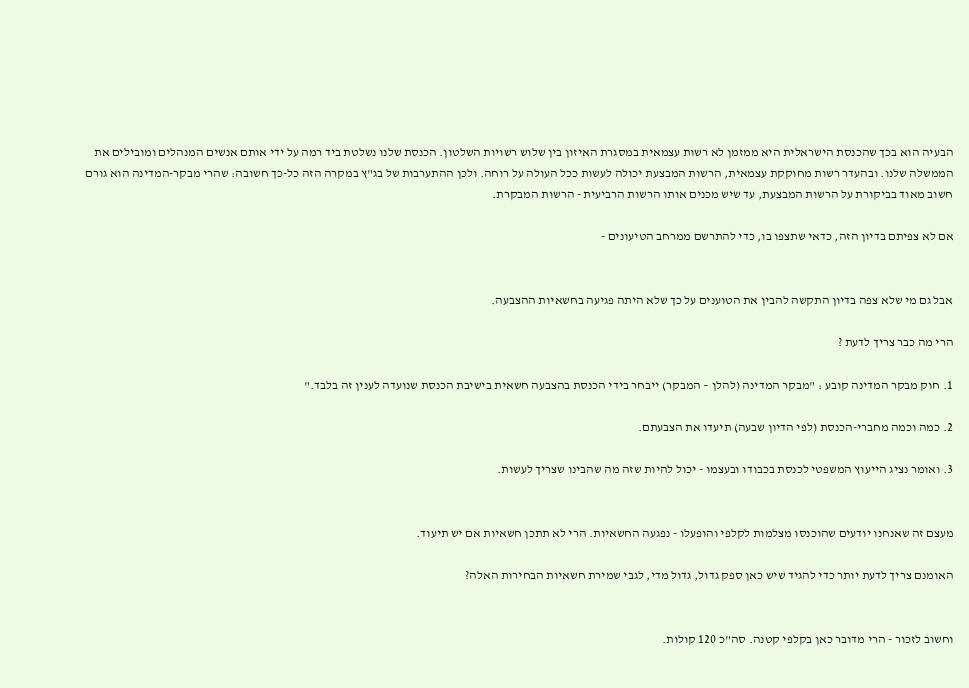הבעיה הוא בכך שהכנסת הישראלית היא ממזמן לא רשות עצמאית במסגרת האיזון בין שלוש רשויות השלטון. הכנסת שלנו נשלטת ביד רמה על ידי אותם אנשים המנהלים ומובילים את הממשלה שלנו. ובהעדר רשות מחוקקת עצמאית, הרשות המבצעת יכולה לעשות ככל העולה על רוחה. ולכן ההתערבות של בג"ץ במקרה הזה כל-כך חשובה: שהרי מבקר-המדינה הוא גורם חשוב מאוד בביקורת על הרשות המבצעת, עד שיש מכנים אותו הרשות הרביעית - הרשות המבקרת.

אם לא צפיתם בדיון הזה, כדאי שתצפו בו, כדי להתרשם ממרחב הטיעונים -


אבל גם מי שלא צפה בדיון התקשה להבין את הטוענים על כך שלא היתה פגיעה בחשאיות ההצבעה.

הרי מה כבר צריך לדעת ?

1. חוק מבקר המדינה קובע : "מבקר המדינה (להלן – המבקר) ייבחר בידי הכנסת בהצבעה חשאית בישיבת הכנסת שנועדה לענין זה בלבד."

2. כמה וכמה מחברי-הכנסת (לפי הדיון שבעה) תיעדו את הצבעתם.

3. ואומר נציג הייעוץ המשפטי לכנסת בכבודו ובעצמו - יכול להיות שזה מה שהבינו שצריך לעשות.


מעצם זה שאנחנו יודעים שהוכנסו מצלמות לקלפי והופעלו - נפגעה החשאיות. הרי לא תתכן חשאיות אם יש תיעוד.

האומנם צריך לדעת יותר כדי להגיד שיש כאן ספק גדול, גדול מדי, לגבי שמירת חשאיות הבחירות האלה?


וחשוב לזכור - הרי מדובר כאן בקלפי קטנה. סה"כ 120 קולות.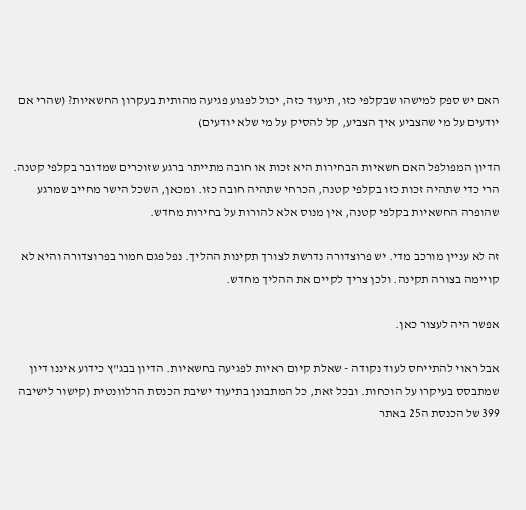האם יש ספק למישהו שבקלפי כזו, תיעוד כזה, יכול לפגוע פגיעה מהותית בעקרון החשאיות? (שהרי אם יודעים על מי שהצביע איך הצביע, קל להסיק על מי שלא יודעים)

הדיון המפולפל האם חשאיות הבחירות היא זכות או חובה מתייתר ברגע שזוכרים שמדובר בקלפי קטנה. הרי כדי שתהיה זכות כזו בקלפי קטנה, הכרחי שתהיה חובה כזו. ומכאן, השכל הישר מחייב שמרגע שהופרה החשאיות בקלפי קטנה, אין מנוס אלא להורות על בחירות מחדש.

זה לא עניין מורכב מדי. יש פרוצדורה נדרשת לצורך תקינות ההליך. נפל פגם חמור בפרוצדורה והיא לא קויימה בצורה תקינה. ולכן צריך לקיים את ההליך מחדש.

אפשר היה לעצור כאן.

אבל ראוי להתייחס לעוד נקודה - שאלת קיום ראיות לפגיעה בחשאיות. הדיון בבג"ץ כידוע איננו דיון שמתבסס בעיקרו על הוכחות. ובכל זאת, כל המתבונן בתיעוד ישיבת הכנסת הרלוונטית (קישור לישיבה 399 של הכנסת ה25 באתר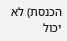הכנסת) לא יכול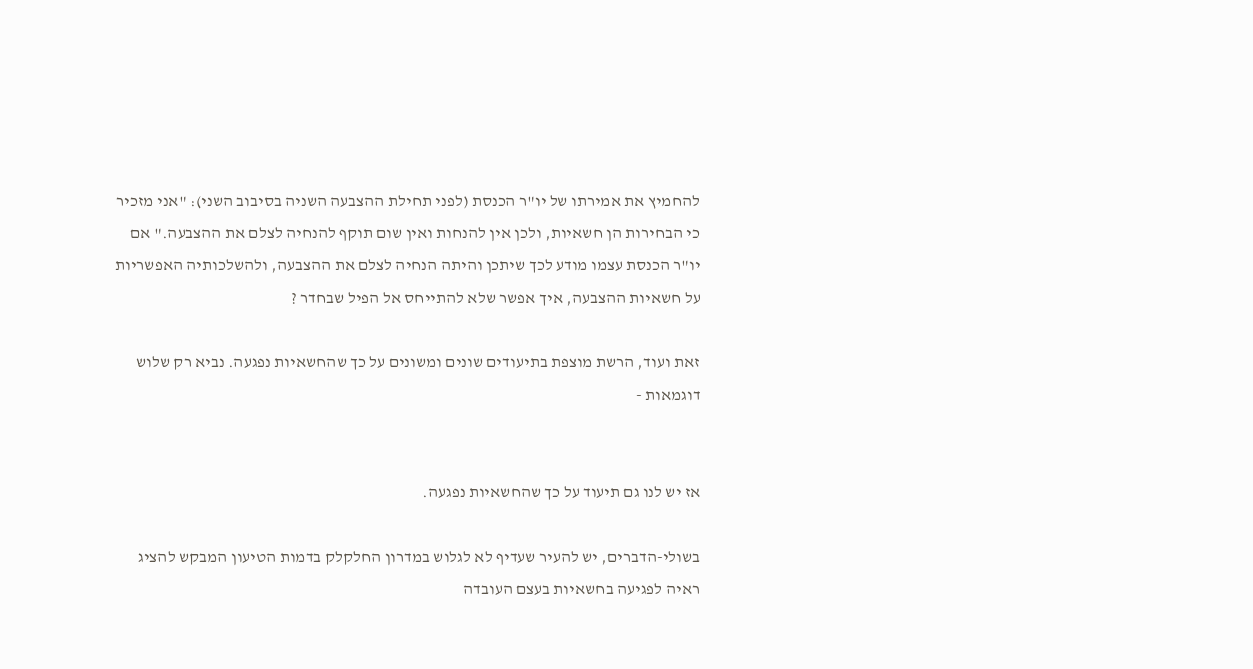להחמיץ את אמירתו של יו"ר הכנסת (לפני תחילת ההצבעה השניה בסיבוב השני): "אני מזכיר כי הבחירות הן חשאיות, ולכן אין להנחות ואין שום תוקף להנחיה לצלם את ההצבעה." אם יו"ר הכנסת עצמו מודע לכך שיתכן והיתה הנחיה לצלם את ההצבעה, ולהשלכותיה האפשריות על חשאיות ההצבעה, איך אפשר שלא להתייחס אל הפיל שבחדר ?

זאת ועוד, הרשת מוצפת בתיעודים שונים ומשונים על כך שהחשאיות נפגעה. נביא רק שלוש דוגמאות -


אז יש לנו גם תיעוד על כך שהחשאיות נפגעה.

בשולי-הדברים, יש להעיר שעדיף לא לגלוש במדרון החלקלק בדמות הטיעון המבקש להציג ראיה לפגיעה בחשאיות בעצם העובדה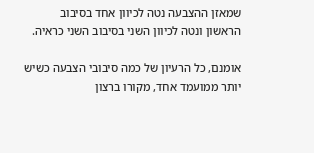שמאזן ההצבעה נטה לכיוון אחד בסיבוב הראשון ונטה לכיוון השני בסיבוב השני כראיה.

אומנם, כל הרעיון של כמה סיבובי הצבעה כשיש יותר ממועמד אחד, מקורו ברצון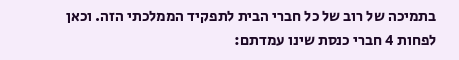בתמיכה של רוב של כל חברי הבית לתפקיד הממלכתי הזה. וכאן לפחות 4 חברי כנסת שינו עמדתם: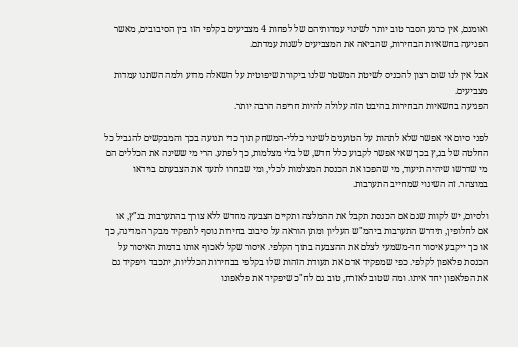ואומנם, אין כרגע הסבר טוב יותר לשינוי עמדותיהם של לפחות 4 מצביעים בקלפי הזו בין הסיבובים, מאשר הפגיעה בחשאיות הבחירות, שהביאה את המצביעים לשנות עמדתם.

אבל אין לנו שום רצון להכניס לשיטת המשטר שלנו ביקורת שיפוטית על השאלה מדוע ולמה השתנו עמדות מצביעים.
הפגיעה בחשאיות הבחירות בהיבט הזה עלולה להיות חריפה הרבה יותר.

לפני סיום אי אפשר שלא לתהות על הטוענים לשינוי כללי-המשחק תוך כדי תנועה בכך והמבקשים להגביל כל החלטה של בג,ץ בכך שאי אפשר לקבוע כלל חדש, של בלי מצלמות, כך לפתע. הרי מי ששינה את הכללים הם מי שדרשו שיהיה תיעוד, מי שהפכו את הכנסת המצלמות לכלי, ומי שבחרו לתעד את הצבעתם בוידאו במוצהר. זה השינוי שמחייב התערבות.

ולסיום, יש לקוות שגם אם הכנסת תקבל את ההמלצה ותקיים הצבעה מחדש ללא צורך בהתערבות בג"ץ, או אם לחלופין, תידרש התערבות ביהמ"ש העליון ומתן הוראה על סיבוב בחירות נוסף לתפקיד מבקר המדינה, כך או כך ייקבע איסור חד-משמעי לצלם את ההצבעה בתוך הקלפי. איסור שקל לאכוף אותו בדמות האיסור על הכנסת פלאפון לקלפי. כפי שמפקיד אדם את תעודת הזהות שלו בקלפי בבחירות הכלליות, יתכבד ויפקיד גם את הפלאפון יחד איתו. ומה שטוב לאזרח, טוב גם לח"כ שיפקיד את פלאפונו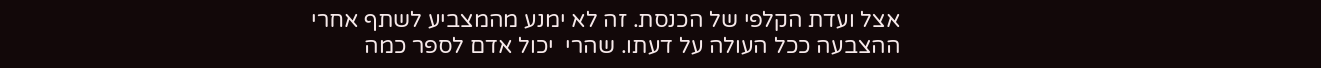אצל ועדת הקלפי של הכנסת. זה לא ימנע מהמצביע לשתף אחרי ההצבעה ככל העולה על דעתו. שהרי  יכול אדם לספר כמה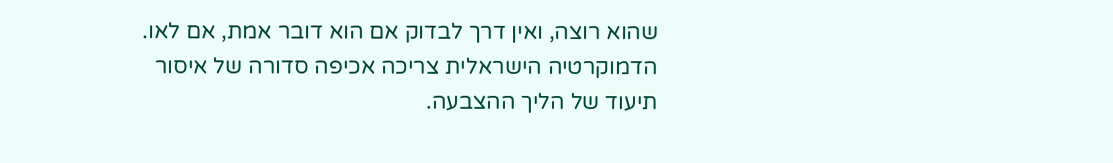שהוא רוצה, ואין דרך לבדוק אם הוא דובר אמת, אם לאו.
הדמוקרטיה הישראלית צריכה אכיפה סדורה של איסור תיעוד של הליך ההצבעה.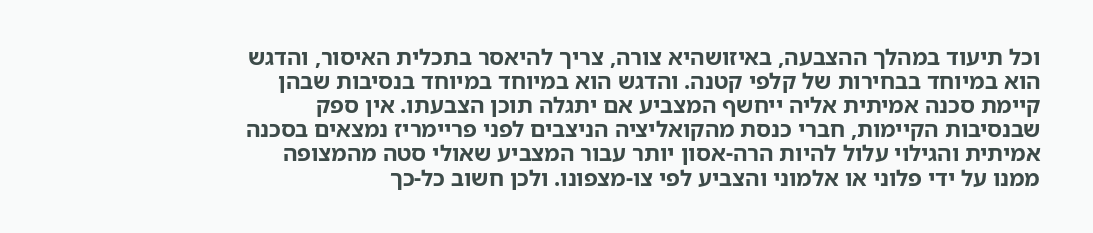וכל תיעוד במהלך ההצבעה, באיזושהיא צורה, צריך להיאסר בתכלית האיסור, והדגש הוא במיוחד בבחירות של קלפי קטנה. והדגש הוא במיוחד במיוחד בנסיבות שבהן קיימת סכנה אמיתית אליה ייחשף המצביע אם יתגלה תוכן הצבעתו. אין ספק שבנסיבות הקיימות, חברי כנסת מהקואליציה הניצבים לפני פריימריז נמצאים בסכנה אמיתית והגילוי עלול להיות הרה-אסון יותר עבור המצביע שאולי סטה מהמצופה ממנו על ידי פלוני או אלמוני והצביע לפי צו-מצפונו. ולכן חשוב כל-כך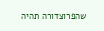שהפרוצדורה תהיה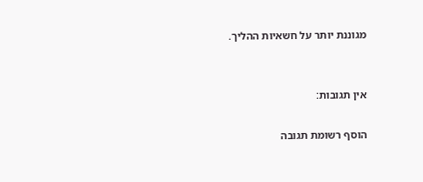מגוננת יותר על חשאיות ההליך.


אין תגובות:

הוסף רשומת תגובה